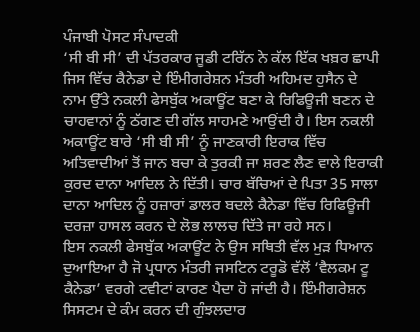ਪੰਜਾਬੀ ਪੋਸਟ ਸੰਪਾਦਕੀ
‘ਸੀ ਬੀ ਸੀ’ ਦੀ ਪੱਤਰਕਾਰ ਜੂਡੀ ਟਰਿੱਨ ਨੇ ਕੱਲ ਇੱਕ ਖਬ਼ਰ ਛਾਪੀ ਜਿਸ ਵਿੱਚ ਕੈਨੇਡਾ ਦੇ ਇੰਮੀਗਰੇਸ਼ਨ ਮੰਤਰੀ ਅਹਿਮਦ ਹੁਸੈਨ ਦੇ ਨਾਮ ਉੱਤੇ ਨਕਲੀ ਫੇਸਬੁੱਕ ਅਕਾਊਂਟ ਬਣਾ ਕੇ ਰਿਫਿਊਜੀ ਬਣਨ ਦੇ ਚਾਹਵਾਨਾਂ ਨੂੰ ਠੱਗਣ ਦੀ ਗੱਲ ਸਾਹਮਣੇ ਆਉਂਦੀ ਹੈ। ਇਸ ਨਕਲੀ ਅਕਾਊਂਟ ਬਾਰੇ ‘ਸੀ ਬੀ ਸੀ’ ਨੂੰ ਜਾਣਕਾਰੀ ਇਰਾਕ ਵਿੱਚ ਅਤਿਵਾਦੀਆਂ ਤੋਂ ਜਾਨ ਬਚਾ ਕੇ ਤੁਰਕੀ ਜਾ ਸ਼ਰਣ ਲੈਣ ਵਾਲੇ ਇਰਾਕੀ ਕੁਰਦ ਦਾਨਾ ਆਦਿਲ ਨੇ ਦਿੱਤੀ। ਚਾਰ ਬੱਚਿਆਂ ਦੇ ਪਿਤਾ 35 ਸਾਲਾ ਦਾਨਾ ਆਦਿਲ ਨੂੰ ਹਜ਼ਾਰਾਂ ਡਾਲਰ ਬਦਲੇ ਕੈਨੇਡਾ ਵਿੱਚ ਰਿਫਿਊਜੀ ਦਰਜ਼ਾ ਹਾਸਲ ਕਰਨ ਦੇ ਲੋਭ ਲਾਲਚ ਦਿੱਤੇ ਜਾ ਰਹੇ ਸਨ।
ਇਸ ਨਕਲੀ ਫੇਸਬੁੱਕ ਅਕਾਊਂਟ ਨੇ ਉਸ ਸਥਿਤੀ ਵੱਲ ਮੁੜ ਧਿਆਨ ਦੁਆਇਆ ਹੈ ਜੋ ਪ੍ਰਧਾਨ ਮੰਤਰੀ ਜਸਟਿਨ ਟਰੂਡੋ ਵੱਲੋਂ ‘ਵੈਲਕਮ ਟੂ ਕੈਨੇਡਾ’ ਵਰਗੇ ਟਵੀਟਾਂ ਕਾਰਣ ਪੈਦਾ ਹੋ ਜਾਂਦੀ ਹੈ। ਇੰਮੀਗਰੇਸ਼ਨ ਸਿਸਟਮ ਦੇ ਕੰਮ ਕਰਨ ਦੀ ਗੁੰਝਲਦਾਰ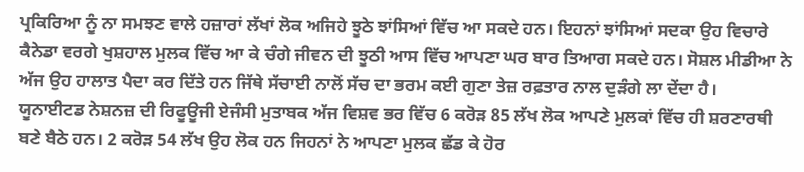ਪ੍ਰਕਿਰਿਆ ਨੂੰ ਨਾ ਸਮਝਣ ਵਾਲੇ ਹਜ਼ਾਰਾਂ ਲੱਖਾਂ ਲੋਕ ਅਜਿਹੇ ਝੂਠੇ ਝਾਂਸਿਆਂ ਵਿੱਚ ਆ ਸਕਦੇ ਹਨ। ਇਹਨਾਂ ਝਾਂਸਿਆਂ ਸਦਕਾ ਉਹ ਵਿਚਾਰੇ ਕੈਨੇਡਾ ਵਰਗੇ ਖੁਸ਼ਹਾਲ ਮੁਲਕ ਵਿੱਚ ਆ ਕੇ ਚੰਗੇ ਜੀਵਨ ਦੀ ਝੂਠੀ ਆਸ ਵਿੱਚ ਆਪਣਾ ਘਰ ਬਾਰ ਤਿਆਗ ਸਕਦੇ ਹਨ। ਸੋਸ਼ਲ ਮੀਡੀਆ ਨੇ ਅੱਜ ਉਹ ਹਾਲਾਤ ਪੈਦਾ ਕਰ ਦਿੱਤੇ ਹਨ ਜਿੱਥੇ ਸੱਚਾਈ ਨਾਲੋਂ ਸੱਚ ਦਾ ਭਰਮ ਕਈ ਗੁਣਾ ਤੇਜ਼ ਰਫ਼ਤਾਰ ਨਾਲ ਦੁੜੰਗੇ ਲਾ ਦੇਂਦਾ ਹੈ।
ਯੂਨਾਈਟਡ ਨੇਸ਼ਨਜ਼ ਦੀ ਰਿਫੂਊਜੀ ਏਜੰਸੀ ਮੁਤਾਬਕ ਅੱਜ ਵਿਸ਼ਵ ਭਰ ਵਿੱਚ 6 ਕਰੋੜ 85 ਲੱਖ ਲੋਕ ਆਪਣੇ ਮੁਲਕਾਂ ਵਿੱਚ ਹੀ ਸ਼ਰਣਾਰਥੀ ਬਣੇ ਬੈਠੇ ਹਨ। 2 ਕਰੋੜ 54 ਲੱਖ ਉਹ ਲੋਕ ਹਨ ਜਿਹਨਾਂ ਨੇ ਆਪਣਾ ਮੁਲਕ ਛੱਡ ਕੇ ਹੋਰ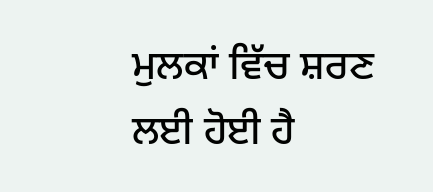ਮੁਲਕਾਂ ਵਿੱਚ ਸ਼ਰਣ ਲਈ ਹੋਈ ਹੈ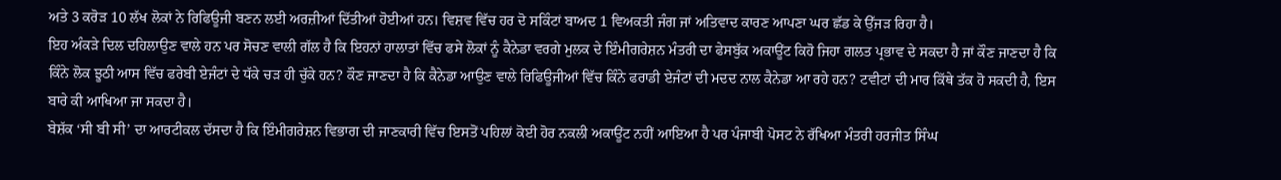ਅਤੇ 3 ਕਰੋੜ 10 ਲੱਖ ਲੋਕਾਂ ਨੇ ਰਿਫਿਊਜੀ ਬਣਨ ਲਈ ਅਰਜ਼ੀਆਂ ਦਿੱਤੀਆਂ ਹੋਈਆਂ ਹਨ। ਵਿਸ਼ਵ ਵਿੱਚ ਹਰ ਦੋ ਸਕਿੰਟਾਂ ਬਾਅਦ 1 ਵਿਅਕਤੀ ਜੰਗ ਜਾਂ ਅਤਿਵਾਦ ਕਾਰਣ ਆਪਣਾ ਘਰ ਛੱਡ ਕੇ ਉੱਜੜ ਰਿਹਾ ਹੈ।
ਇਹ ਅੰਕੜੇ ਦਿਲ ਦਹਿਲਾਉਣ ਵਾਲੇ ਹਨ ਪਰ ਸੋਚਣ ਵਾਲੀ ਗੱਲ ਹੈ ਕਿ ਇਹਨਾਂ ਹਾਲਾਤਾਂ ਵਿੱਚ ਫਸੇ ਲੋਕਾਂ ਨੂੰ ਕੈਨੇਡਾ ਵਰਗੇ ਮੁਲਕ ਦੇ ਇੰਮੀਗਰੇਸ਼ਨ ਮੰਤਰੀ ਦਾ ਫੇਸਬੁੱਕ ਅਕਾਊਂਟ ਕਿਹੋ ਜਿਹਾ ਗਲਤ ਪ੍ਰਭਾਵ ਦੇ ਸਕਦਾ ਹੈ ਜਾਂ ਕੌਣ ਜਾਣਦਾ ਹੈ ਕਿ ਕਿੰਨੇ ਲੋਕ ਝੂਠੀ ਆਸ ਵਿੱਚ ਫਰੇਬੀ ਏਜੰਟਾਂ ਦੇ ਧੱਕੇ ਚੜ ਹੀ ਚੁੱਕੇ ਹਨ? ਕੌਣ ਜਾਣਦਾ ਹੈ ਕਿ ਕੈਨੇਡਾ ਆਉਣ ਵਾਲੇ ਰਿਫਿਊਜੀਆਂ ਵਿੱਚ ਕਿੰਨੇ ਫਰਾਡੀ ਏਜੰਟਾਂ ਦੀ ਮਦਦ ਨਾਲ ਕੈਨੇਡਾ ਆ ਰਹੇ ਹਨ? ਟਵੀਟਾਂ ਦੀ ਮਾਰ ਕਿੱਥੇ ਤੱਕ ਹੋ ਸਕਦੀ ਹੈ, ਇਸ ਬਾਰੇ ਕੀ ਆਖਿਆ ਜਾ ਸਕਦਾ ਹੈ।
ਬੇਸ਼ੱਕ ‘ਸੀ ਬੀ ਸੀ’ ਦਾ ਆਰਟੀਕਲ ਦੱਸਦਾ ਹੈ ਕਿ ਇੰਮੀਗਰੇਸ਼ਨ ਵਿਭਾਗ ਦੀ ਜਾਣਕਾਰੀ ਵਿੱਚ ਇਸਤੋਂ ਪਹਿਲਾਂ ਕੋਈ ਹੋਰ ਨਕਲੀ ਅਕਾਊਂਟ ਨਹੀਂ ਆਇਆ ਹੈ ਪਰ ਪੰਜਾਬੀ ਪੋਸਟ ਨੇ ਰੱਖਿਆ ਮੰਤਰੀ ਹਰਜੀਤ ਸਿੰਘ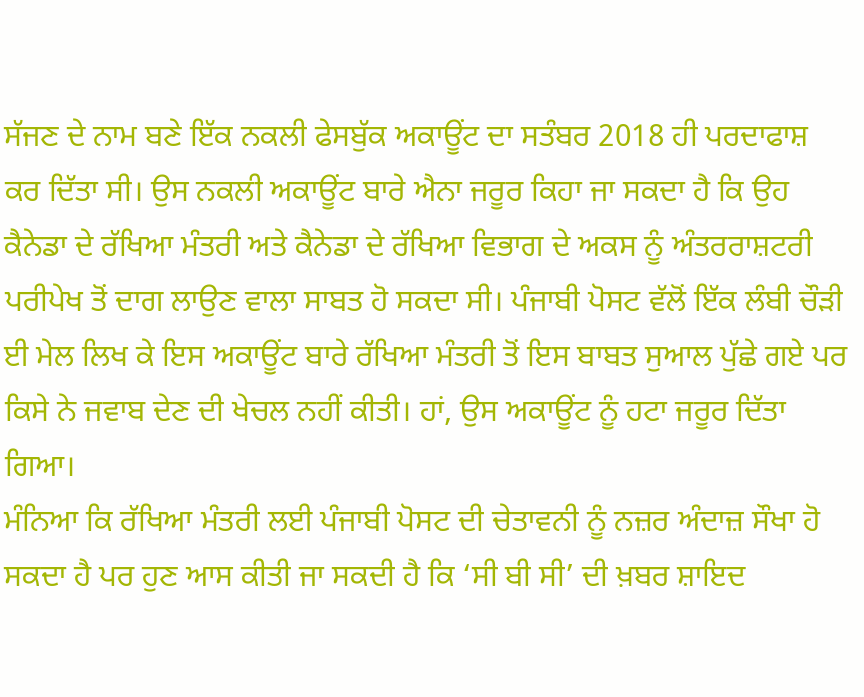ਸੱਜਣ ਦੇ ਨਾਮ ਬਣੇ ਇੱਕ ਨਕਲੀ ਫੇਸਬੁੱਕ ਅਕਾਊਂਟ ਦਾ ਸਤੰਬਰ 2018 ਹੀ ਪਰਦਾਫਾਸ਼ ਕਰ ਦਿੱਤਾ ਸੀ। ਉਸ ਨਕਲੀ ਅਕਾਊਂਟ ਬਾਰੇ ਐਨਾ ਜਰੂਰ ਕਿਹਾ ਜਾ ਸਕਦਾ ਹੈ ਕਿ ਉਹ ਕੈਨੇਡਾ ਦੇ ਰੱਖਿਆ ਮੰਤਰੀ ਅਤੇ ਕੈਨੇਡਾ ਦੇ ਰੱਖਿਆ ਵਿਭਾਗ ਦੇ ਅਕਸ ਨੂੰ ਅੰਤਰਰਾਸ਼ਟਰੀ ਪਰੀਪੇਖ ਤੋਂ ਦਾਗ ਲਾਉਣ ਵਾਲਾ ਸਾਬਤ ਹੋ ਸਕਦਾ ਸੀ। ਪੰਜਾਬੀ ਪੋਸਟ ਵੱਲੋਂ ਇੱਕ ਲੰਬੀ ਚੌੜੀ ਈ ਮੇਲ ਲਿਖ ਕੇ ਇਸ ਅਕਾਊਂਟ ਬਾਰੇ ਰੱਖਿਆ ਮੰਤਰੀ ਤੋਂ ਇਸ ਬਾਬਤ ਸੁਆਲ ਪੁੱਛੇ ਗਏ ਪਰ ਕਿਸੇ ਨੇ ਜਵਾਬ ਦੇਣ ਦੀ ਖੇਚਲ ਨਹੀਂ ਕੀਤੀ। ਹਾਂ, ਉਸ ਅਕਾਊਂਟ ਨੂੰ ਹਟਾ ਜਰੂਰ ਦਿੱਤਾ ਗਿਆ।
ਮੰਨਿਆ ਕਿ ਰੱਖਿਆ ਮੰਤਰੀ ਲਈ ਪੰਜਾਬੀ ਪੋਸਟ ਦੀ ਚੇਤਾਵਨੀ ਨੂੰ ਨਜ਼ਰ ਅੰਦਾਜ਼ ਸੌਖਾ ਹੋ ਸਕਦਾ ਹੈ ਪਰ ਹੁਣ ਆਸ ਕੀਤੀ ਜਾ ਸਕਦੀ ਹੈ ਕਿ ‘ਸੀ ਬੀ ਸੀ’ ਦੀ ਖ਼ਬਰ ਸ਼ਾਇਦ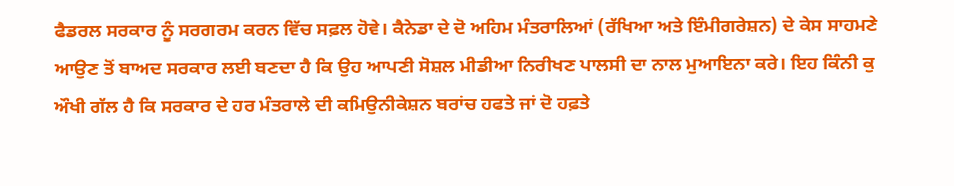ਫੈਡਰਲ ਸਰਕਾਰ ਨੂੰ ਸਰਗਰਮ ਕਰਨ ਵਿੱਚ ਸਫ਼ਲ ਹੋਵੇ। ਕੈਨੇਡਾ ਦੇ ਦੋ ਅਹਿਮ ਮੰਤਰਾਲਿਆਂ (ਰੱਖਿਆ ਅਤੇ ਇੰਮੀਗਰੇਸ਼ਨ) ਦੇ ਕੇਸ ਸਾਹਮਣੇ ਆਉਣ ਤੋਂ ਬਾਅਦ ਸਰਕਾਰ ਲਈ ਬਣਦਾ ਹੈ ਕਿ ਉਹ ਆਪਣੀ ਸੋਸ਼ਲ ਮੀਡੀਆ ਨਿਰੀਖਣ ਪਾਲਸੀ ਦਾ ਨਾਲ ਮੁਆਇਨਾ ਕਰੇ। ਇਹ ਕਿੰਨੀ ਕੁ ਔਖੀ ਗੱਲ ਹੈ ਕਿ ਸਰਕਾਰ ਦੇ ਹਰ ਮੰਤਰਾਲੇ ਦੀ ਕਮਿਉਨੀਕੇਸ਼ਨ ਬਰਾਂਚ ਹਫਤੇ ਜਾਂ ਦੋ ਹਫ਼ਤੇ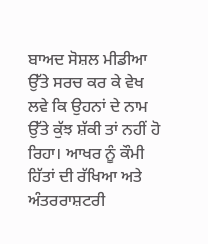ਬਾਅਦ ਸੋਸ਼ਲ ਮੀਡੀਆ ਉੱਤੇ ਸਰਚ ਕਰ ਕੇ ਵੇਖ ਲਵੇ ਕਿ ਉਹਨਾਂ ਦੇ ਨਾਮ ਉੱਤੇ ਕੁੱਝ ਸ਼ੱਕੀ ਤਾਂ ਨਹੀਂ ਹੋ ਰਿਹਾ। ਆਖਰ ਨੂੰ ਕੌਮੀ ਹਿੱਤਾਂ ਦੀ ਰੱਖਿਆ ਅਤੇ ਅੰਤਰਰਾਸ਼ਟਰੀ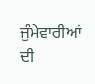ਜੁੰਮੇਵਾਰੀਆਂ ਦੀ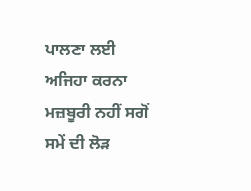ਪਾਲਣਾ ਲਈ ਅਜਿਹਾ ਕਰਨਾ ਮਜ਼ਬੂਰੀ ਨਹੀਂ ਸਗੋਂ ਸਮੇਂ ਦੀ ਲੋੜ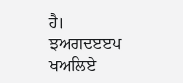ਹੈ।
ਝਅਗਦੲੲਪ ਖਅਲਿਏ